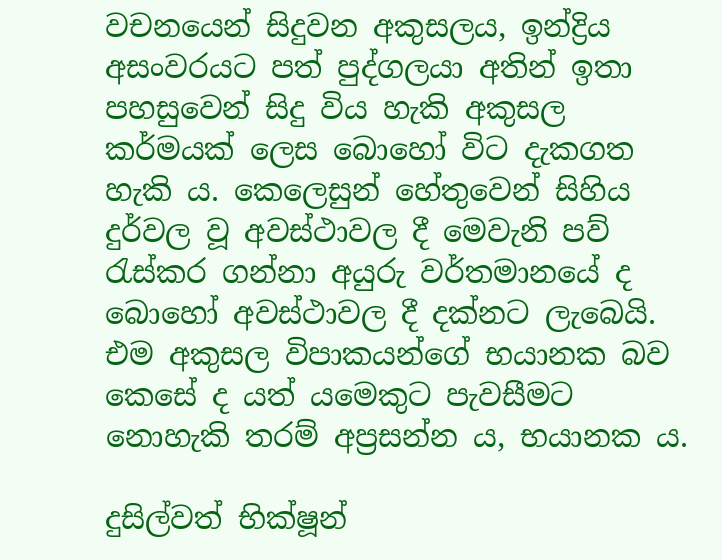වචනයෙන් සිදුවන අකුසලය, ඉන්ද්‍රිය අසංවරයට පත් පුද්ගලයා අතින් ඉතා පහසුවෙන් සිදු විය හැකි අකුසල කර්මයක් ලෙස බොහෝ විට දැකගත හැකි ය. කෙලෙසුන් හේතුවෙන් සිහිය දුර්වල වූ අවස්ථාවල දී මෙවැනි පව් රැස්කර ගන්නා අයුරු වර්තමානයේ ද බොහෝ අවස්ථාවල දී දක්නට ලැබෙයි. එම අකුසල විපාකයන්ගේ භයානක බව කෙසේ ද යත් යමෙකුට පැවසීමට නොහැකි තරම් අප්‍රසන්න ය, භයානක ය.

දුසිල්වත් භික්ෂූන්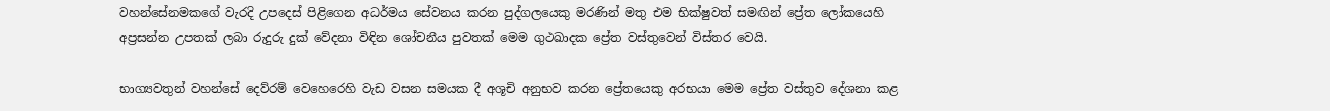වහන්සේනමකගේ වැරදි උපදෙස් පිළිගෙන අධර්මය සේවනය කරන පුද්ගලයෙකු මරණින් මතු එම භික්ෂුවත් සමඟින් ප්‍රේත ලෝකයෙහි අප්‍රසන්න උපතක් ලබා රුදුරු දුක් වේදනා විඳින ශෝචනීය පුවතක් මෙම ගුථඛාදක ප්‍රේත වස්තුවෙන් විස්තර වෙයි.

භාග්‍යවතුන් වහන්සේ දෙව්රම් වෙහෙරෙහි වැඩ වසන සමයක දී අශූචි අනුභව කරන ප්‍රේතයෙකු අරභයා මෙම ප්‍රේත වස්තුව දේශනා කළ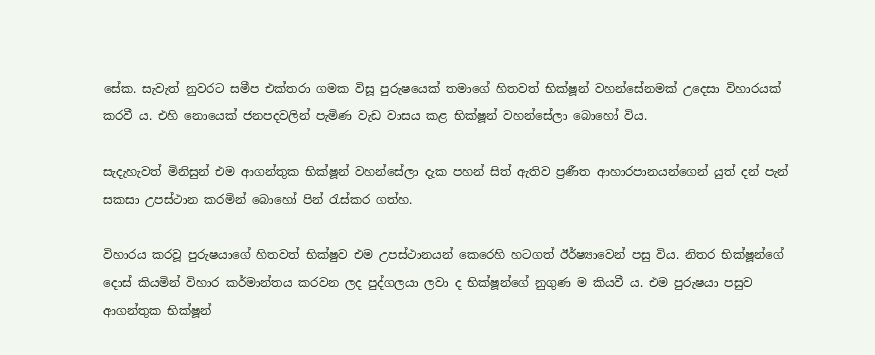සේක. සැවැත් නුවරට සමීප එක්තරා ගමක විසූ පුරුෂයෙක් තමාගේ හිතවත් භික්ෂූන් වහන්සේනමක් උදෙසා විහාරයක් කරවී ය. එහි නොයෙක් ජනපදවලින් පැමිණ වැඩ වාසය කළ භික්ෂූන් වහන්සේලා බොහෝ විය.

සැදැහැවත් මිනිසුන් එම ආගන්තුක භික්ෂූන් වහන්සේලා දැක පහන් සිත් ඇතිව ප්‍රණීත ආහාරපානයන්ගෙන් යුත් දන් පැන් සකසා උපස්ථාන කරමින් බොහෝ පින් රැස්කර ගත්හ.

විහාරය කරවූ පුරුෂයාගේ හිතවත් භික්ෂුව එම උපස්ථානයන් කෙරෙහි හටගත් ඊර්ෂ්‍යාවෙන් පසු විය. නිතර භික්ෂූන්ගේ දොස් කියමින් විහාර කර්මාන්තය කරවන ලද පුද්ගලයා ලවා ද භික්ෂූන්ගේ නුගුණ ම කියවී ය. එම පුරුෂයා පසුව ආගන්තුක භික්ෂූන්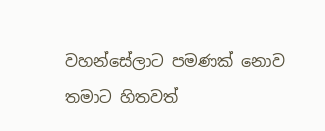වහන්සේලාට පමණක් නොව තමාට හිතවත්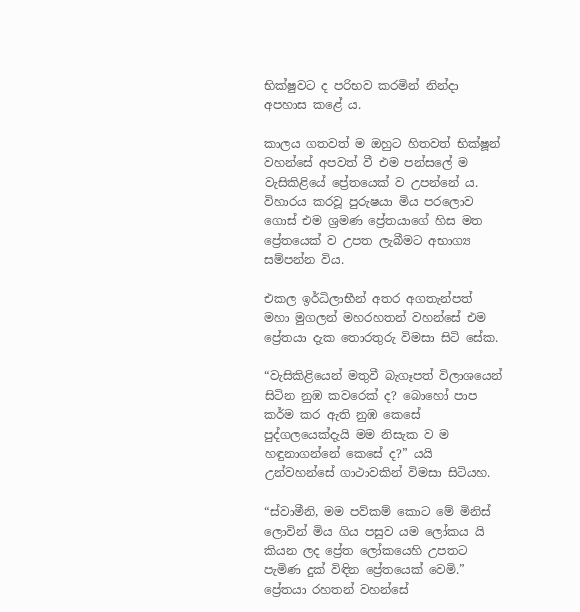භික්ෂුවට ද පරිභව කරමින් නින්දා අපහාස කළේ ය.

කාලය ගතවත් ම ඔහුට හිතවත් භික්ෂූන් වහන්සේ අපවත් වී එම පන්සලේ ම වැසිකිළියේ ප්‍රේතයෙක් ව උපන්නේ ය. විහාරය කරවූ පුරුෂයා මිය පරලොව ගොස් එම ශ්‍රමණ ප්‍රේතයාගේ හිස මත ප්‍රේතයෙක් ව උපත ලැබීමට අභාග්‍ය සම්පන්න විය.

එකල ඉර්ධිලාභීන් අතර අගතැන්පත් මහා මුගලන් මහරහතන් වහන්සේ එම ප්‍රේතයා දැක තොරතුරු විමසා සිටි සේක.

“වැසිකිළියෙන් මතුවී බැගෑපත් විලාශයෙන් සිටින නුඹ කවරෙක් ද? බොහෝ පාප කර්ම කර ඇති නුඹ කෙසේ පුද්ගලයෙක්දැයි මම නිසැක ව ම හඳුනාගන්නේ කෙසේ ද?” යයි උන්වහන්සේ ගාථාවකින් විමසා සිටියහ.

“ස්වාමීනි, මම පව්කම් කොට මේ මිනිස් ලොවින් මිය ගිය පසුව යම ලෝකය යි කියන ලද ප්‍රේත ලෝකයෙහි උපතට පැමිණ දුක් විඳින ප්‍රේතයෙක් වෙමි.” ප්‍රේතයා රහතන් වහන්සේ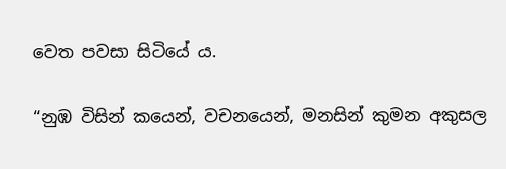වෙත පවසා සිටියේ ය.

“නුඹ විසින් කයෙන්, වචනයෙන්, මනසින් කුමන අකුසල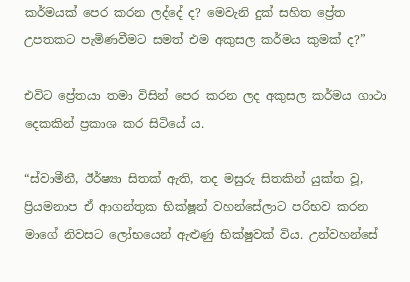කර්මයක් පෙර කරන ලද්දේ ද? මෙවැනි දුක් සහිත ප්‍රේත උපතකට පැමිණවීමට සමත් එම අකුසල කර්මය කුමක් ද?”

එවිට ප්‍රේතයා තමා විසින් පෙර කරන ලද අකුසල කර්මය ගාථා දෙකකින් ප්‍රකාශ කර සිටියේ ය.

“ස්වාමීනී, ඊර්ෂ්‍යා සිතක් ඇති, තද මසුරු සිතකින් යුක්ත වූ, ප්‍රියමනාප ඒ ආගන්තුක භික්ෂූන් වහන්සේලාට පරිභව කරන මාගේ නිවසට ලෝභයෙන් ඇළුණු භික්ෂුවක් විය. උන්වහන්සේ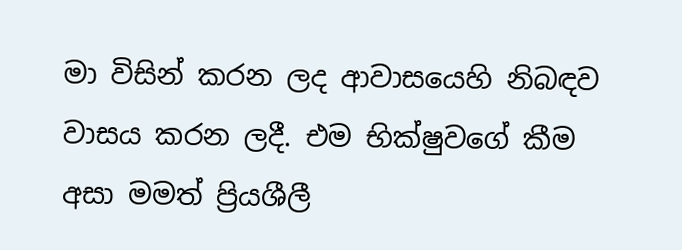මා විසින් කරන ලද ආවාසයෙහි නිබඳව වාසය කරන ලදී. එම භික්ෂුවගේ කීම අසා මමත් ප්‍රියශීලී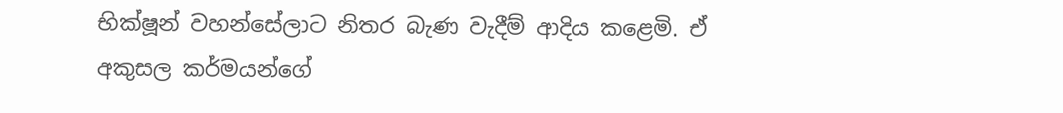භික්ෂූන් වහන්සේලාට නිතර බැණ වැදීම් ආදිය කළෙමි. ඒ අකුසල කර්මයන්ගේ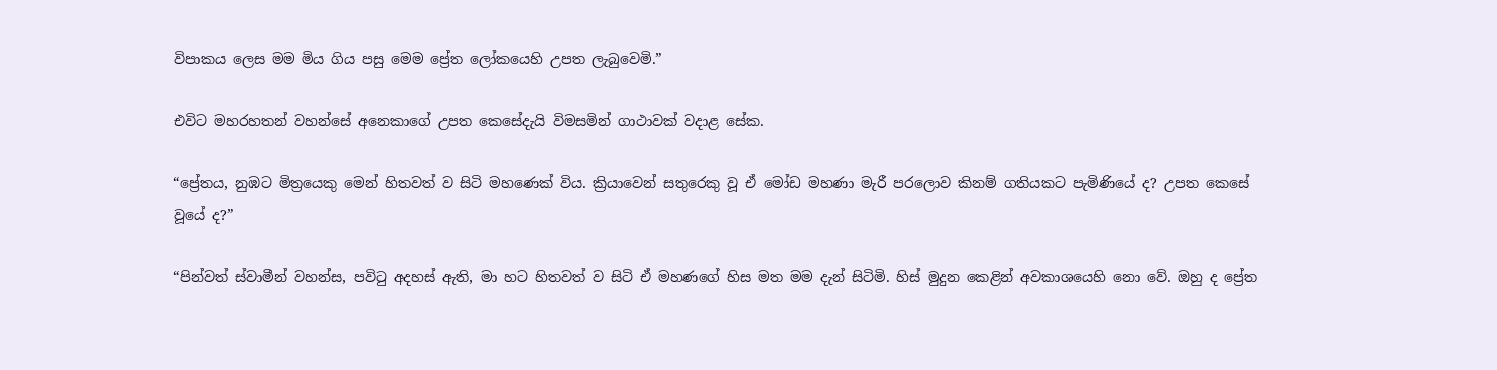විපාකය ලෙස මම මිය ගිය පසු මෙම ප්‍රේත ලෝකයෙහි උපත ලැබුවෙමි.”

එවිට මහරහතන් වහන්සේ අනෙකාගේ උපත කෙසේදැයි විමසමින් ගාථාවක් වදාළ සේක.

“ප්‍රේතය, නුඹට මිත්‍රයෙකු මෙන් හිතවත් ව සිටි මහණෙක් විය. ක්‍රියාවෙන් සතුරෙකු වූ ඒ මෝඩ මහණා මැරී පරලොව කිනම් ගතියකට පැමිණියේ ද? උපත කෙසේ වූයේ ද?”

“පින්වත් ස්වාමීන් වහන්ස, පවිටු අදහස් ඇති, මා හට හිතවත් ව සිටි ඒ මහණගේ හිස මත මම දැන් සිටිමි. හිස් මුදුන කෙළින් අවකාශයෙහි නො වේ. ඔහු ද ප්‍රේත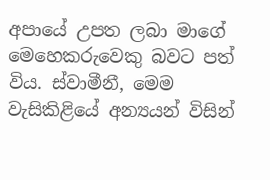අපායේ උපත ලබා මාගේ මෙහෙකරුවෙකු බවට පත් විය. ස්වාමීනී, මෙම වැසිකිළියේ අන්‍යයන් විසින්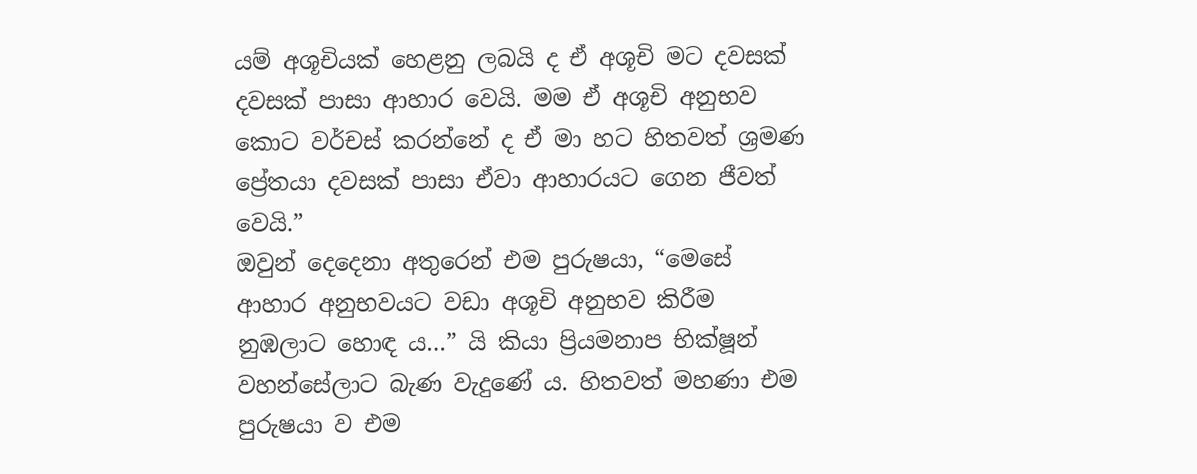යම් අශූචියක් හෙළනු ලබයි ද ඒ අශූචි මට දවසක් දවසක් පාසා ආහාර වෙයි. මම ඒ අශූචි අනුභව කොට වර්චස් කරන්නේ ද ඒ මා හට හිතවත් ශ්‍රමණ ප්‍රේතයා දවසක් පාසා ඒවා ආහාරයට ගෙන ජීවත් වෙයි.”
ඔවුන් දෙදෙනා අතුරෙන් එම පුරුෂයා, “මෙසේ ආහාර අනුභවයට වඩා අශූචි අනුභව කිරීම නුඹලාට හොඳ ය…” යි කියා ප්‍රියමනාප භික්ෂූන් වහන්සේලාට බැණ වැදුණේ ය. හිතවත් මහණා එම පුරුෂයා ව එම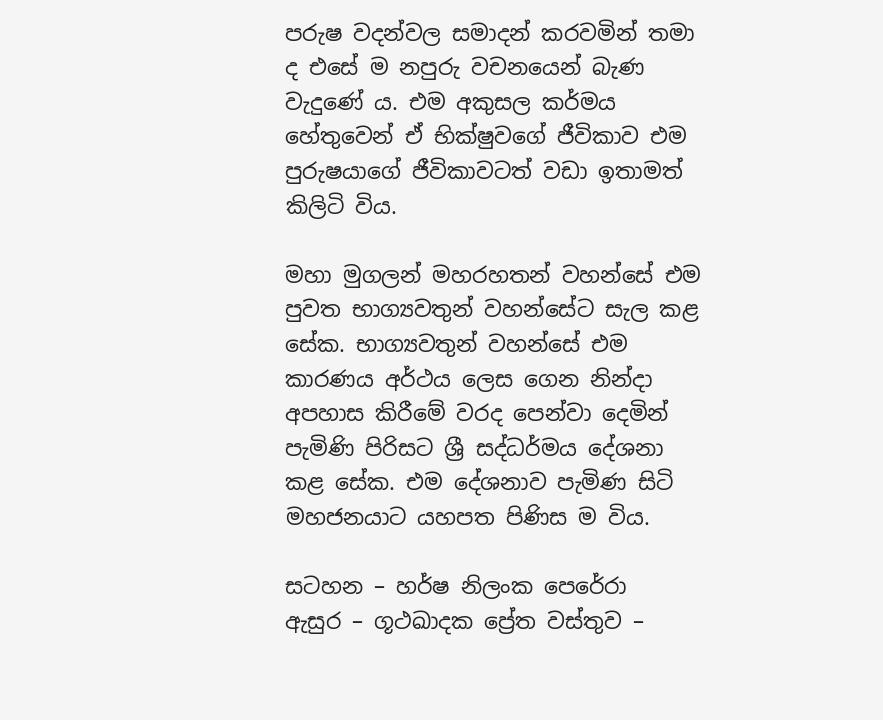පරුෂ වදන්වල සමාදන් කරවමින් තමා ද එසේ ම නපුරු වචනයෙන් බැණ වැදුණේ ය. එම අකුසල කර්මය හේතුවෙන් ඒ භික්ෂුවගේ ජීවිකාව එම පුරුෂයාගේ ජීවිකාවටත් වඩා ඉතාමත් කිලිටි විය.

මහා මුගලන් මහරහතන් වහන්සේ එම පුවත භාග්‍යවතුන් වහන්සේට සැල කළ සේක. භාග්‍යවතුන් වහන්සේ එම කාරණය අර්ථය ලෙස ගෙන නින්දා අපහාස කිරීමේ වරද පෙන්වා දෙමින් පැමිණි පිරිසට ශ්‍රී සද්ධර්මය දේශනා කළ සේක. එම දේශනාව පැමිණ සිටි මහජනයාට යහපත පිණිස ම විය.

සටහන – හර්ෂ නිලංක පෙරේරා
ඇසුර – ගූථඛාදක ප්‍රේත වස්තුව –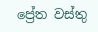ප්‍රේත වස්තු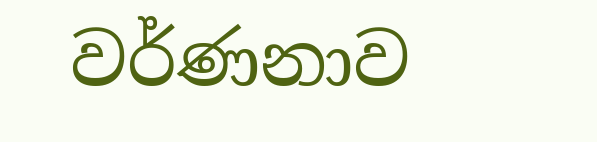වර්ණනාව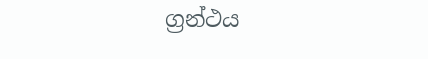ග්‍රන්ථය